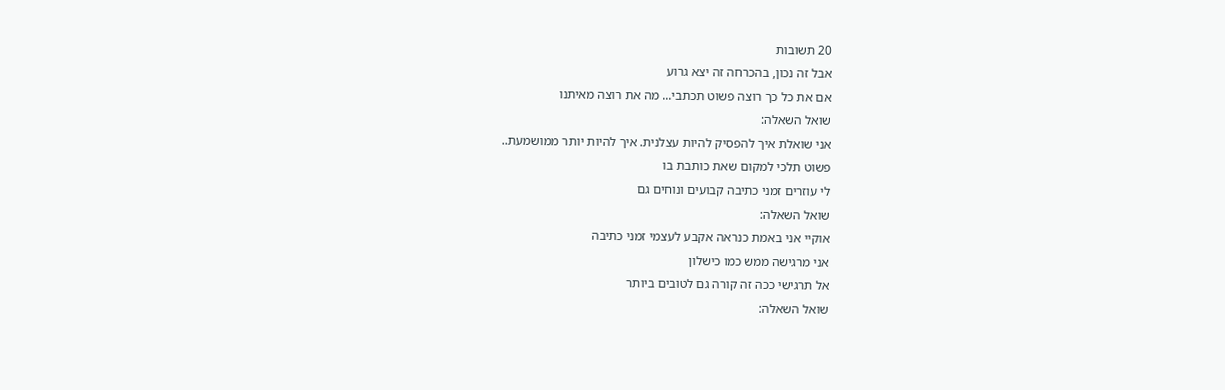20 תשובות
אבל זה נכון, בהכרחה זה יצא גרוע
אם את כל כך רוצה פשוט תכתבי... מה את רוצה מאיתנו
שואל השאלה:
אני שואלת איך להפסיק להיות עצלנית. איך להיות יותר ממושמעת..
פשוט תלכי למקום שאת כותבת בו
לי עוזרים זמני כתיבה קבועים ונוחים גם
שואל השאלה:
אוקיי אני באמת כנראה אקבע לעצמי זמני כתיבה
אני מרגישה ממש כמו כישלון
אל תרגישי ככה זה קורה גם לטובים ביותר
שואל השאלה: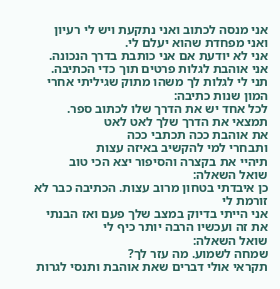אני מנסה לכתוב ואני נתקעת ויש לי רעיון ואני מפחדת שהוא יעלם לי.
אני לא יודעת אם אני כותבת בדרך הנכונה.
אני אוהבת לגלות פרטים תוך כדי הכתיבה.
תני לי לגלות לך משהו מתוק שגיליתי אחרי המון שנות כתיבה:
לכל אחד יש את הדרך שלו לכתוב ספר.
תמצאי את הדרך שלך לאט לאט
את אוהבת ככה תכתבי ככה
ותבחרי למי להקשיב באיזה עצות
תיהיי את בקצרה והסיפור יצא הכי טוב
שואל השאלה:
כן איבדתי בטחון מרוב עצות. הכתיבה כבר לא זורמת לי
אני הייתי בדיוק במצב שלך פעם ואז הבנתי את זה ועכשיו הרבה יותר כיף לי
שואל השאלה:
שמחה לשמוע. מה עזר לך?
תקראי אולי דברים שאת אוהבת ותנסי לגרות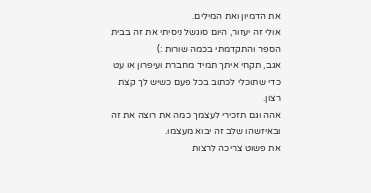את הדמיון ואת המילים.
אולי זה יעזור, היום סוגשל ניסיתי את זה בבית הספר והתקדמתי בכמה שורות :)
אגב, תקחי איתך תמיד מחברת ועיפרון או עט כדי שתוכלי לכתוב בכל פעם כשיש לך קצת רצון.
אהה וגם תזכירי לעצמך כמה את רוצה את זה ובאיזשהו שלב זה יבוא מעצמו.
את פשוט צריכה לרצות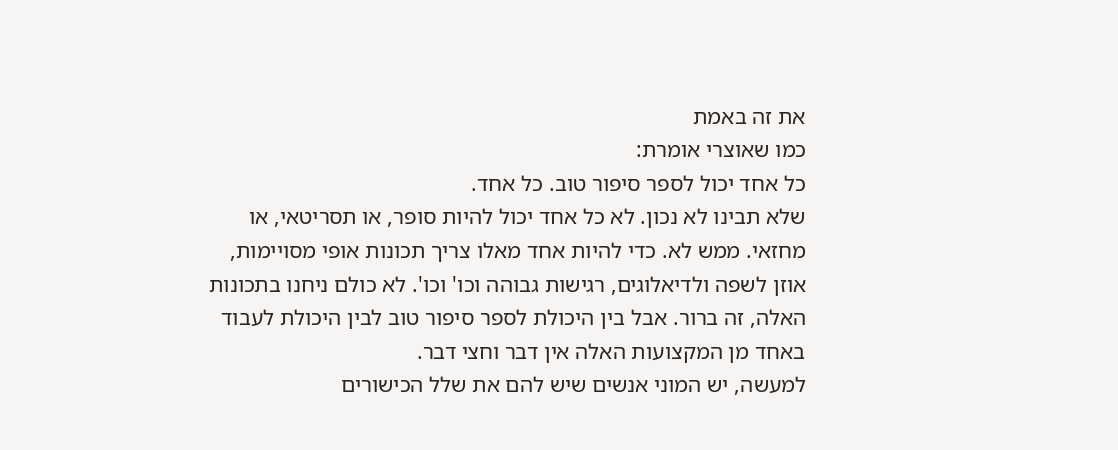את זה באמת
כמו שאוצרי אומרת:
כל אחד יכול לספר סיפור טוב. כל אחד.
שלא תבינו לא נכון. לא כל אחד יכול להיות סופר, או תסריטאי, או מחזאי. ממש לא. כדי להיות אחד מאלו צריך תכונות אופי מסויימות, אוזן לשפה ולדיאלוגים, רגישות גבוהה וכו' וכו'. לא כולם ניחנו בתכונות האלה, זה ברור. אבל בין היכולת לספר סיפור טוב לבין היכולת לעבוד באחד מן המקצועות האלה אין דבר וחצי דבר.
למעשה, יש המוני אנשים שיש להם את שלל הכישורים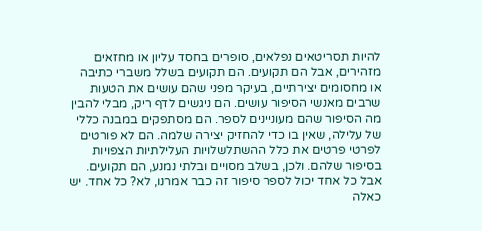להיות תסריטאים נפלאים, סופרים בחסד עליון או מחזאים מזהירים, אבל הם תקועים. הם תקועים בשלל משברי כתיבה או מחסומים יצירתיים, בעיקר מפני שהם עושים את הטעות שרבים מאנשי הסיפור עושים. הם ניגשים לדף ריק, מבלי להבין מה הסיפור שהם מעוניינים לספר. הם מסתפקים במבנה כללי של עלילה, שאין בו כדי להחזיק יצירה שלמה. הם לא פורטים לפרטי פרטים את כלל ההשתלשלויות העלילתיות הצפויות בסיפור שלהם. ולכן, בשלב מסויים ובלתי נמנע, הם תקועים.
אבל כל אחד יכול לספר סיפור זה כבר אמרנו, לא? כל אחד. יש כאלה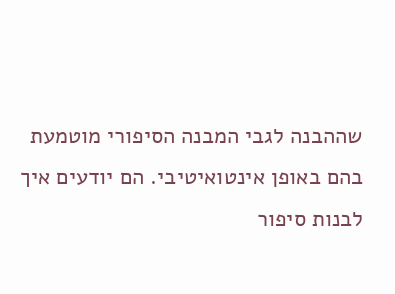שההבנה לגבי המבנה הסיפורי מוטמעת בהם באופן אינטואיטיבי. הם יודעים איך לבנות סיפור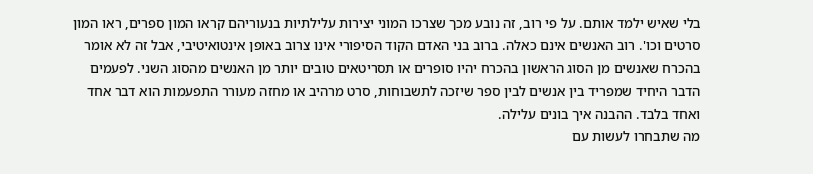בלי שאיש ילמד אותם. על פי רוב, זה נובע מכך שצרכו המוני יצירות עלילתיות בנעוריהם קראו המון ספרים, ראו המון סרטים וכו'. רוב האנשים אינם כאלה. ברוב בני האדם הקוד הסיפורי אינו צרוב באופן אינטואיטיבי, אבל זה לא אומר בהכרח שאנשים מן הסוג הראשון בהכרח יהיו סופרים או תסריטאים טובים יותר מן האנשים מהסוג השני. לפעמים הדבר היחיד שמפריד בין אנשים לבין ספר שיזכה לתשבוחות, סרט מרהיב או מחזה מעורר התפעמות הוא דבר אחד ואחד בלבד. ההבנה איך בונים עלילה.
מה שתבחרו לעשות עם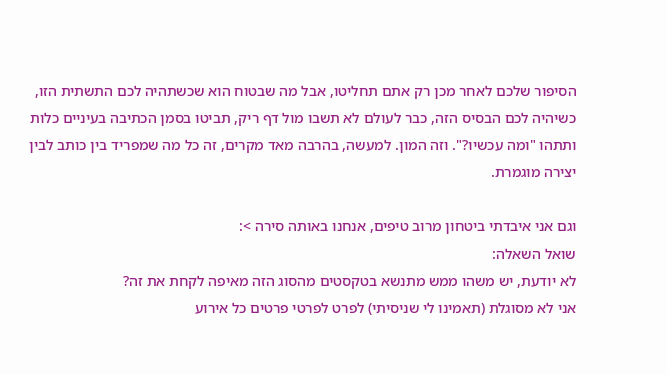הסיפור שלכם לאחר מכן רק אתם תחליטו, אבל מה שבטוח הוא שכשתהיה לכם התשתית הזו, כשיהיה לכם הבסיס הזה, כבר לעולם לא תשבו מול דף ריק, תביטו בסמן הכתיבה בעיניים כלות ותתהו "ומה עכשיו?". וזה המון. למעשה, בהרבה מאד מקרים, זה כל מה שמפריד בין כותב לבין יצירה מוגמרת.

וגם אני איבדתי ביטחון מרוב טיפים, אנחנו באותה סירה >:
שואל השאלה:
לא יודעת, יש משהו ממש מתנשא בטקסטים מהסוג הזה מאיפה לקחת את זה?
אני לא מסוגלת (תאמינו לי שניסיתי) לפרט לפרטי פרטים כל אירוע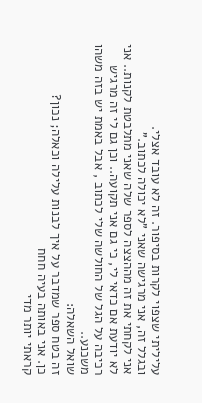עליליתי שצפוי לקרות בסיפור. זה לא עובד אצלי.
ובגלל זה, אני מרגישה שאני "לא יכולה לכתוב."
אני לקחתי את זה מההצצה לספר שלה שאני מתלבטת לקנות.. אני לא יודעת אם כדאי לי, כי גם אני תקועה.. וכן גם לי זה מרגיש רכיבה על הגל של החולשה שלי לכתוב , אבל באמת יש בזה משהו משכנע..
שואל השאלה:
זה בטח ספר שמדבר על איך לבנות עלילה וכאלה; נכון?
כן. אני באותה בעיה חחח
קראתי יותר מדי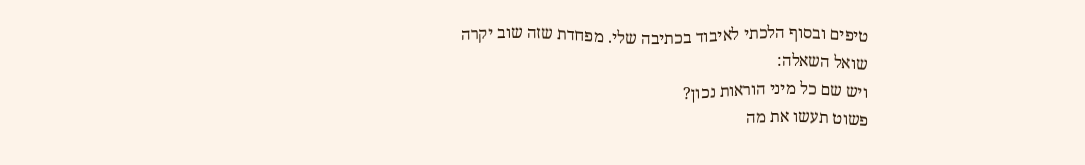טיפים ובסוף הלכתי לאיבוד בכתיבה שלי. מפחדת שזה שוב יקרה
שואל השאלה:
ויש שם כל מיני הוראות נכון?
פשוט תעשו את מה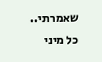שאמרתי..
כל מיני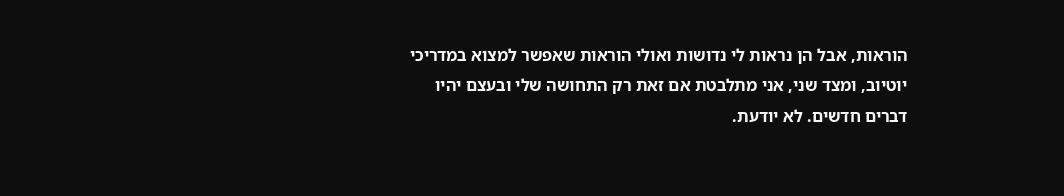הוראות, אבל הן נראות לי נדושות ואולי הוראות שאפשר למצוא במדריכי יוטיוב, ומצד שני, אני מתלבטת אם זאת רק התחושה שלי ובעצם יהיו דברים חדשים. לא יודעת.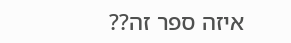איזה ספר זה??